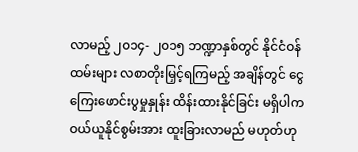လာမည့် ၂၀၁၄- ၂၀၁၅ ဘဏ္ဍာနှစ်တွင် နိုင်ငံဝန်ထမ်းများ လစာတိုးမြှင့်ရကြမည့် အချိန်တွင် ငွေကြေးဖောင်းပွမှုနှုန်း ထိန်းထားနိုင်ခြင်း မရှိပါက ဝယ်ယူနိုင်စွမ်းအား ထူးခြားလာမည် မဟုတ်ဟု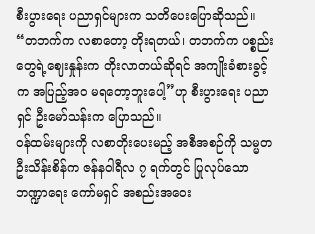စီးပွားရေး ပညာရှင်များက သတိပေးပြောဆိုသည်။
“တဘက်က လစာတော့ တိုးရတယ်၊ တဘက်က ပစ္စည်းတွေရဲ့ဈေးနှုန်းက တိုးလာတယ်ဆိုရင် အကျိုးခံစားခွင့်က အပြည့်အဝ မရတော့ဘူးပေါ့”ဟု စီးပွားရေး ပညာရှင် ဦးမော်သန်းက ပြောသည်။
ဝန်ထမ်းများကို လစာတိုးပေးမည့် အစီအစဉ်ကို သမ္မတဦးသိန်းစိန်က ဇန်နဝါရီလ ၇ ရက်တွင် ပြုလုပ်သော ဘဏ္ဍာရေး ကော်မရှင် အစည်းအဝေး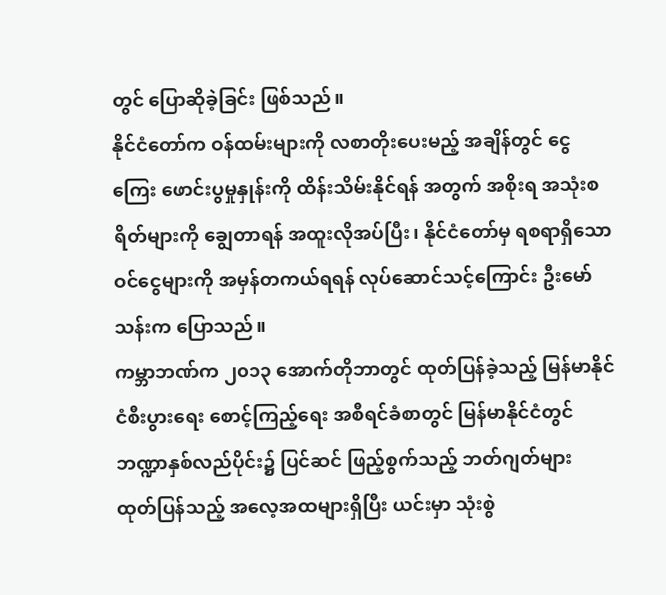တွင် ပြောဆိုခဲ့ခြင်း ဖြစ်သည်။
နိုင်ငံတော်က ဝန်ထမ်းများကို လစာတိုးပေးမည့် အချိန်တွင် ငွေကြေး ဖောင်းပွမှုနှုန်းကို ထိန်းသိမ်းနိုင်ရန် အတွက် အစိုးရ အသုံးစရိတ်များကို ချွေတာရန် အထူးလိုအပ်ပြီး၊ နိုင်ငံတော်မှ ရစရာရှိသော ဝင်ငွေများကို အမှန်တကယ်ရရန် လုပ်ဆောင်သင့်ကြောင်း ဦးမော်သန်းက ပြောသည်။
ကမ္ဘာဘဏ်က ၂၀၁၃ အောက်တိုဘာတွင် ထုတ်ပြန်ခဲ့သည့် မြန်မာနိုင်ငံစီးပွားရေး စောင့်ကြည့်ရေး အစီရင်ခံစာတွင် မြန်မာနိုင်ငံတွင် ဘဏ္ဍာနှစ်လည်ပိုင်း၌ ပြင်ဆင် ဖြည့်စွက်သည့် ဘတ်ဂျတ်များ ထုတ်ပြန်သည့် အလေ့အထများရှိပြီး ယင်းမှာ သုံးစွဲ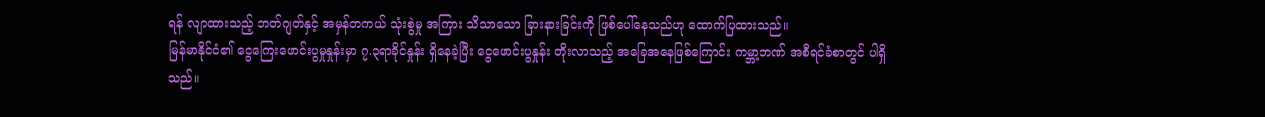ရန် လျာထားသည့် ဘတ်ဂျတ်နှင့် အမှန်တကယ် သုံးစွဲမှု အကြား သိသာသော ခြားနားခြင်းကို ဖြစ်ပေါ်နေသည်ဟု ထောက်ပြထားသည်။
မြန်မာနိုင်ငံ၏ ငွေကြေးဖောင်းပွမှုနှုန်းမှာ ၇.၃ရာခိုင်နှုန်း ရှိနေခဲ့ပြီး ငွေဖောင်းပွနှုန်း တိုးလာသည့် အခြေအနေဖြစ်ကြောင်း ကမ္ဘာ့ဘဏ် အစီရင်ခံစာတွင် ပါရှိသည်။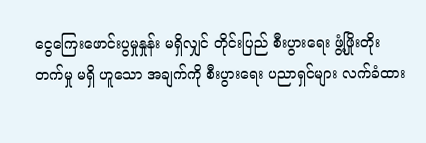ငွေကြေးဖောင်းပွမှုနှုန်း မရှိလျှင် တိုင်းပြည် စီးပွားရေး ဖွံ့ဖြိုးတိုးတက်မှု မရှိ ဟူသော အချက်ကို စီးပွားရေး ပညာရှင်များ လက်ခံထား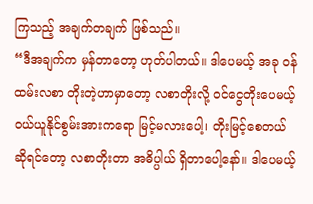ကြသည့် အချက်တချက် ဖြစ်သည်။
“ဒီအချက်က မှန်တာတော့ ဟုတ်ပါတယ်။ ဒါပေမယ့် အခု ဝန်ထမ်းလစာ တိုးတဲ့ဟာမှာတော့ လစာတိုးလို့ ဝင်ငွေတိုးပေမယ့် ဝယ်ယူနိုင်စွမ်းအားကရော မြင့်မလားပေါ့၊ တိုးမြင့်စေတယ် ဆိုရင်တော့ လစာတိုးတာ အဓိပ္ပါယ် ရှိတာပေါ့နော်။ ဒါပေမယ့်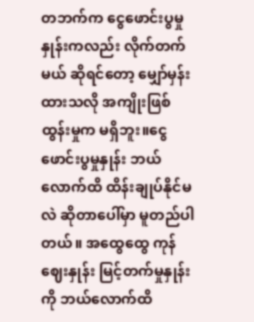တဘက်က ငွေဖောင်းပွမှုနှုန်းကလည်း လိုက်တက်မယ် ဆိုရင်တော့ မျှော်မှန်းထားသလို အကျိုးဖြစ်ထွန်းမှုက မရှိဘူး။ငွေဖောင်းပွမှုနှုန်း ဘယ်လောက်ထိ ထိန်းချုပ်နိုင်မလဲ ဆိုတာပေါ်မှာ မူတည်ပါတယ်။ အထွေထွေ ကုန်ဈေးနှုန်း မြင့်တက်မှုနှုန်းကို ဘယ်လောက်ထိ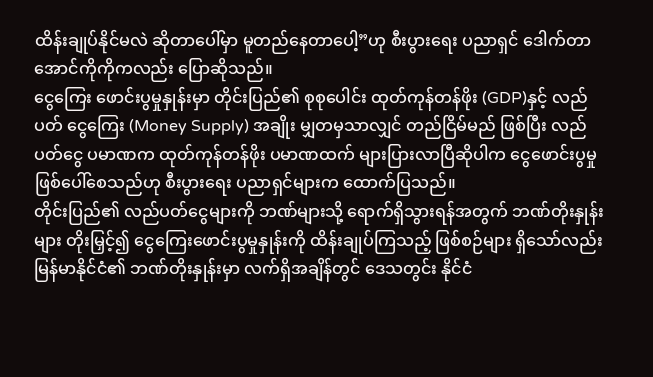ထိန်းချုပ်နိုင်မလဲ ဆိုတာပေါ်မှာ မူတည်နေတာပေါ့”ဟု စီးပွားရေး ပညာရှင် ဒေါက်တာအောင်ကိုကိုကလည်း ပြောဆိုသည်။
ငွေကြေး ဖောင်းပွမှုနှုန်းမှာ တိုင်းပြည်၏ စုစုပေါင်း ထုတ်ကုန်တန်ဖိုး (GDP)နှင့် လည်ပတ် ငွေကြေး (Money Supply) အချိုး မျှတမှသာလျှင် တည်ငြိမ်မည် ဖြစ်ပြီး လည်ပတ်ငွေ ပမာဏက ထုတ်ကုန်တန်ဖိုး ပမာဏထက် များပြားလာပြီဆိုပါက ငွေဖောင်းပွမှု ဖြစ်ပေါ်စေသည်ဟု စီးပွားရေး ပညာရှင်များက ထောက်ပြသည်။
တိုင်းပြည်၏ လည်ပတ်ငွေများကို ဘဏ်များသို့ ရောက်ရှိသွားရန်အတွက် ဘဏ်တိုးနှုန်းများ တိုးမြှင့်၍ ငွေကြေးဖောင်းပွမှုနှုန်းကို ထိန်းချုပ်ကြသည့် ဖြစ်စဉ်များ ရှိသော်လည်း မြန်မာနိုင်ငံ၏ ဘဏ်တိုးနှုန်းမှာ လက်ရှိအချိန်တွင် ဒေသတွင်း နိုင်ငံ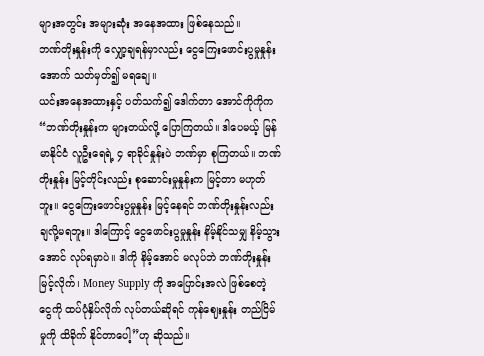များအတွင်း အများဆုံး အနေအထား ဖြစ်နေသည်။
ဘဏ်တိုးနှုန်းကို လျှော့ချရန်မှာလည်း ငွေကြေးဖောင်းပွမှုနှုန်းအောက် သတ်မှတ်၍ မရချေ။
ယင်းအနေအထားနှင့် ပတ်သက်၍ ဒေါက်တာ အောင်ကိုကိုက “ဘဏ်တိုးနှုန်းက များတယ်လို့ ပြောကြတယ်။ ဒါပေမယ့် မြန်မာနိုင်ငံ လူဦးရေရဲ့ ၄ ရာခိုင်နှုန်းပဲ ဘဏ်မှာ စုကြတယ်။ ဘဏ်တိုးနှုန်း မြင့်တိုင်းလည်း စုဆောင်းမှုနှုန်းက မြင့်တာ မဟုတ်ဘူး။ ငွေကြေးဖောင်းပွမှုနှုန်း မြင့်နေရင် ဘဏ်တိုးနှုန်းလည်း ချလို့မရဘူး။ ဒါကြောင့် ငွေဖောင်းပွမှုနှုန်း နိမ့်နိုင်သမျှ နိမ့်သွားအောင် လုပ်ရမှာပဲ။ ဒါကို နိမ့်အောင် မလုပ်ဘဲ ဘဏ်တိုးနှုန်း မြင့်လိုက်၊ Money Supply ကို အပြောင်းအလဲ ဖြစ်စေတဲ့ ငွေကို ထပ်ပုံနှိပ်လိုက် လုပ်တယ်ဆိုရင် ကုန်ဈေးနှုန်း တည်ငြိမ်မှုကို ထိခိုက် နိုင်တာပေါ့”ဟု ဆိုသည်။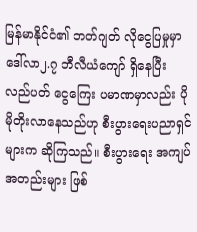မြန်မာနိုင်ငံ၏ ဘတ်ဂျတ် လိုငွေပြမှုမှာ ဒေါ်လာ၂.၇ ဘီလီယံကျော် ရှိနေပြီး လည်ပတ် ငွေကြေး ပမာဏမှာလည်း ပိုမိုတိုးလာနေသည်ဟု စီးပွားရေးပညာရှင်များက ဆိုကြသည်။ စီးပွားရေး အကျပ်အတည်းများ ဖြစ်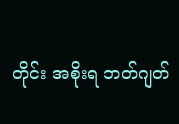တိုင်း အစိုးရ ဘတ်ဂျတ်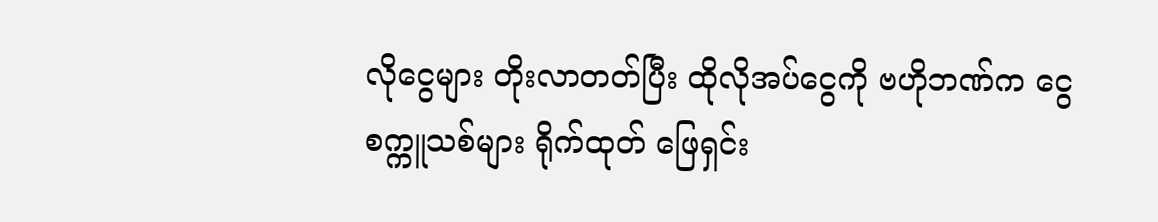လိုငွေများ တိုးလာတတ်ပြီး ထိုလိုအပ်ငွေကို ဗဟိုဘဏ်က ငွေစက္ကူသစ်များ ရိုက်ထုတ် ဖြေရှင်း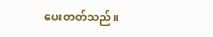ပေးတတ်သည်။